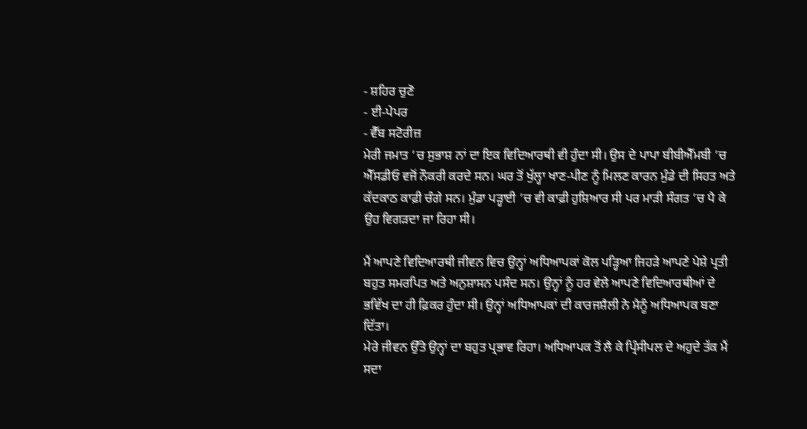- ਸ਼ਹਿਰ ਚੁਣੋ
- ਈ-ਪੇਪਰ
- ਵੈੱਬ ਸਟੋਰੀਜ਼
ਮੇਰੀ ਜਮਾਤ ’ਚ ਸੁਭਾਸ਼ ਨਾਂ ਦਾ ਇਕ ਵਿਦਿਆਰਥੀ ਵੀ ਹੁੰਦਾ ਸੀ। ਉਸ ਦੇ ਪਾਪਾ ਬੀਬੀਐੱਮਬੀ ’ਚ ਐੱਸਡੀਓ ਵਜੋਂ ਨੌਕਰੀ ਕਰਦੇ ਸਨ। ਘਰ ਤੋਂ ਖੁੱਲ੍ਹਾ ਖਾਣ-ਪੀਣ ਨੂੰ ਮਿਲਣ ਕਾਰਨ ਮੁੰਡੇ ਦੀ ਸਿਹਤ ਅਤੇ ਕੱਦਕਾਠ ਕਾਫ਼ੀ ਚੰਗੇ ਸਨ। ਮੁੰਡਾ ਪੜ੍ਹਾਈ ’ਚ ਵੀ ਕਾਫ਼ੀ ਹੁਸ਼ਿਆਰ ਸੀ ਪਰ ਮਾੜੀ ਸੰਗਤ ’ਚ ਪੈ ਕੇ ਉਹ ਵਿਗੜਦਾ ਜਾ ਰਿਹਾ ਸੀ।

ਮੈਂ ਆਪਣੇ ਵਿਦਿਆਰਥੀ ਜੀਵਨ ਵਿਚ ਉਨ੍ਹਾਂ ਅਧਿਆਪਕਾਂ ਕੋਲ ਪੜ੍ਹਿਆ ਜਿਹੜੇ ਆਪਣੇ ਪੇਸ਼ੇ ਪ੍ਰਤੀ ਬਹੁਤ ਸਮਰਪਿਤ ਅਤੇ ਅਨੁਸ਼ਾਸਨ ਪਸੰਦ ਸਨ। ਉਨ੍ਹਾਂ ਨੂੰ ਹਰ ਵੇਲੇ ਆਪਣੇ ਵਿਦਿਆਰਥੀਆਂ ਦੇ ਭਵਿੱਖ ਦਾ ਹੀ ਫ਼ਿਕਰ ਹੁੰਦਾ ਸੀ। ਉਨ੍ਹਾਂ ਅਧਿਆਪਕਾਂ ਦੀ ਕਾਰਜਸ਼ੈਲੀ ਨੇ ਮੈਨੂੰ ਅਧਿਆਪਕ ਬਣਾ ਦਿੱਤਾ।
ਮੇਰੇ ਜੀਵਨ ਉੱਤੇ ਉਨ੍ਹਾਂ ਦਾ ਬਹੁਤ ਪ੍ਰਭਾਵ ਰਿਹਾ। ਅਧਿਆਪਕ ਤੋਂ ਲੈ ਕੇ ਪ੍ਰਿੰਸੀਪਲ ਦੇ ਅਹੁਦੇ ਤੱਕ ਮੈਂ ਸਦਾ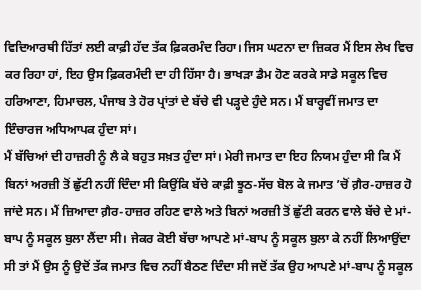ਵਿਦਿਆਰਥੀ ਹਿੱਤਾਂ ਲਈ ਕਾਫ਼ੀ ਹੱਦ ਤੱਕ ਫ਼ਿਕਰਮੰਦ ਰਿਹਾ। ਜਿਸ ਘਟਨਾ ਦਾ ਜ਼ਿਕਰ ਮੈਂ ਇਸ ਲੇਖ ਵਿਚ ਕਰ ਰਿਹਾ ਹਾਂ, ਇਹ ਉਸ ਫ਼ਿਕਰਮੰਦੀ ਦਾ ਹੀ ਹਿੱਸਾ ਹੈ। ਭਾਖੜਾ ਡੈਮ ਹੋਣ ਕਰਕੇ ਸਾਡੇ ਸਕੂਲ ਵਿਚ ਹਰਿਆਣਾ, ਹਿਮਾਚਲ, ਪੰਜਾਬ ਤੇ ਹੋਰ ਪ੍ਰਾਂਤਾਂ ਦੇ ਬੱਚੇ ਵੀ ਪੜ੍ਹਦੇ ਹੁੰਦੇ ਸਨ। ਮੈਂ ਬਾਰ੍ਹਵੀਂ ਜਮਾਤ ਦਾ ਇੰਚਾਰਜ ਅਧਿਆਪਕ ਹੁੰਦਾ ਸਾਂ।
ਮੈਂ ਬੱਚਿਆਂ ਦੀ ਹਾਜ਼ਰੀ ਨੂੰ ਲੈ ਕੇ ਬਹੁਤ ਸਖ਼ਤ ਹੁੰਦਾ ਸਾਂ। ਮੇਰੀ ਜਮਾਤ ਦਾ ਇਹ ਨਿਯਮ ਹੁੰਦਾ ਸੀ ਕਿ ਮੈਂ ਬਿਨਾਂ ਅਰਜ਼ੀ ਤੋਂ ਛੁੱਟੀ ਨਹੀਂ ਦਿੰਦਾ ਸੀ ਕਿਉਂਕਿ ਬੱਚੇ ਕਾਫ਼ੀ ਝੂਠ-ਸੱਚ ਬੋਲ ਕੇ ਜਮਾਤ ’ਚੋਂ ਗ਼ੈਰ-ਹਾਜ਼ਰ ਹੋ ਜਾਂਦੇ ਸਨ। ਮੈਂ ਜ਼ਿਆਦਾ ਗ਼ੈਰ-ਹਾਜ਼ਰ ਰਹਿਣ ਵਾਲੇ ਅਤੇ ਬਿਨਾਂ ਅਰਜ਼ੀ ਤੋਂ ਛੁੱਟੀ ਕਰਨ ਵਾਲੇ ਬੱਚੇ ਦੇ ਮਾਂ-ਬਾਪ ਨੂੰ ਸਕੂਲ ਬੁਲਾ ਲੈਂਦਾ ਸੀ। ਜੇਕਰ ਕੋਈ ਬੱਚਾ ਆਪਣੇ ਮਾਂ-ਬਾਪ ਨੂੰ ਸਕੂਲ ਬੁਲਾ ਕੇ ਨਹੀਂ ਲਿਆਉਂਦਾ ਸੀ ਤਾਂ ਮੈਂ ਉਸ ਨੂੰ ਉਦੋਂ ਤੱਕ ਜਮਾਤ ਵਿਚ ਨਹੀਂ ਬੈਠਣ ਦਿੰਦਾ ਸੀ ਜਦੋਂ ਤੱਕ ਉਹ ਆਪਣੇ ਮਾਂ-ਬਾਪ ਨੂੰ ਸਕੂਲ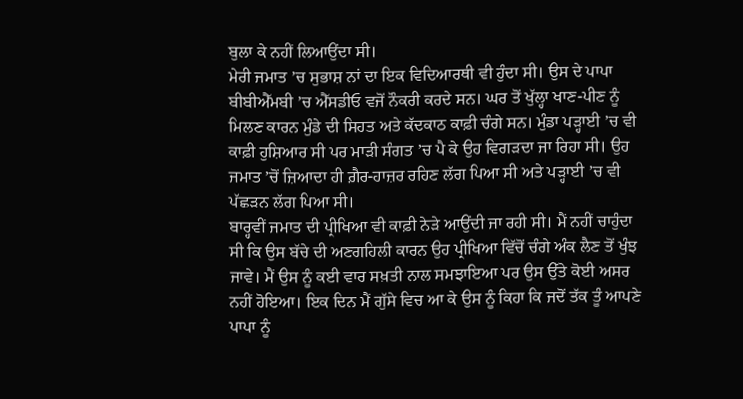ਬੁਲਾ ਕੇ ਨਹੀਂ ਲਿਆਉਂਦਾ ਸੀ।
ਮੇਰੀ ਜਮਾਤ ’ਚ ਸੁਭਾਸ਼ ਨਾਂ ਦਾ ਇਕ ਵਿਦਿਆਰਥੀ ਵੀ ਹੁੰਦਾ ਸੀ। ਉਸ ਦੇ ਪਾਪਾ ਬੀਬੀਐੱਮਬੀ ’ਚ ਐੱਸਡੀਓ ਵਜੋਂ ਨੌਕਰੀ ਕਰਦੇ ਸਨ। ਘਰ ਤੋਂ ਖੁੱਲ੍ਹਾ ਖਾਣ-ਪੀਣ ਨੂੰ ਮਿਲਣ ਕਾਰਨ ਮੁੰਡੇ ਦੀ ਸਿਹਤ ਅਤੇ ਕੱਦਕਾਠ ਕਾਫ਼ੀ ਚੰਗੇ ਸਨ। ਮੁੰਡਾ ਪੜ੍ਹਾਈ ’ਚ ਵੀ ਕਾਫ਼ੀ ਹੁਸ਼ਿਆਰ ਸੀ ਪਰ ਮਾੜੀ ਸੰਗਤ ’ਚ ਪੈ ਕੇ ਉਹ ਵਿਗੜਦਾ ਜਾ ਰਿਹਾ ਸੀ। ਉਹ ਜਮਾਤ ’ਚੋਂ ਜ਼ਿਆਦਾ ਹੀ ਗ਼ੈਰ-ਹਾਜ਼ਰ ਰਹਿਣ ਲੱਗ ਪਿਆ ਸੀ ਅਤੇ ਪੜ੍ਹਾਈ ’ਚ ਵੀ ਪੱਛੜਨ ਲੱਗ ਪਿਆ ਸੀ।
ਬਾਰ੍ਹਵੀਂ ਜਮਾਤ ਦੀ ਪ੍ਰੀਖਿਆ ਵੀ ਕਾਫ਼ੀ ਨੇੜੇ ਆਉਂਦੀ ਜਾ ਰਹੀ ਸੀ। ਮੈਂ ਨਹੀਂ ਚਾਹੁੰਦਾ ਸੀ ਕਿ ਉਸ ਬੱਚੇ ਦੀ ਅਣਗਹਿਲੀ ਕਾਰਨ ਉਹ ਪ੍ਰੀਖਿਆ ਵਿੱਚੋਂ ਚੰਗੇ ਅੰਕ ਲੈਣ ਤੋਂ ਖੁੰਝ ਜਾਵੇ। ਮੈਂ ਉਸ ਨੂੰ ਕਈ ਵਾਰ ਸਖ਼ਤੀ ਨਾਲ ਸਮਝਾਇਆ ਪਰ ਉਸ ਉੱਤੇ ਕੋਈ ਅਸਰ ਨਹੀਂ ਹੋਇਆ। ਇਕ ਦਿਨ ਮੈਂ ਗੁੱਸੇ ਵਿਚ ਆ ਕੇ ਉਸ ਨੂੰ ਕਿਹਾ ਕਿ ਜਦੋਂ ਤੱਕ ਤੂੰ ਆਪਣੇ ਪਾਪਾ ਨੂੰ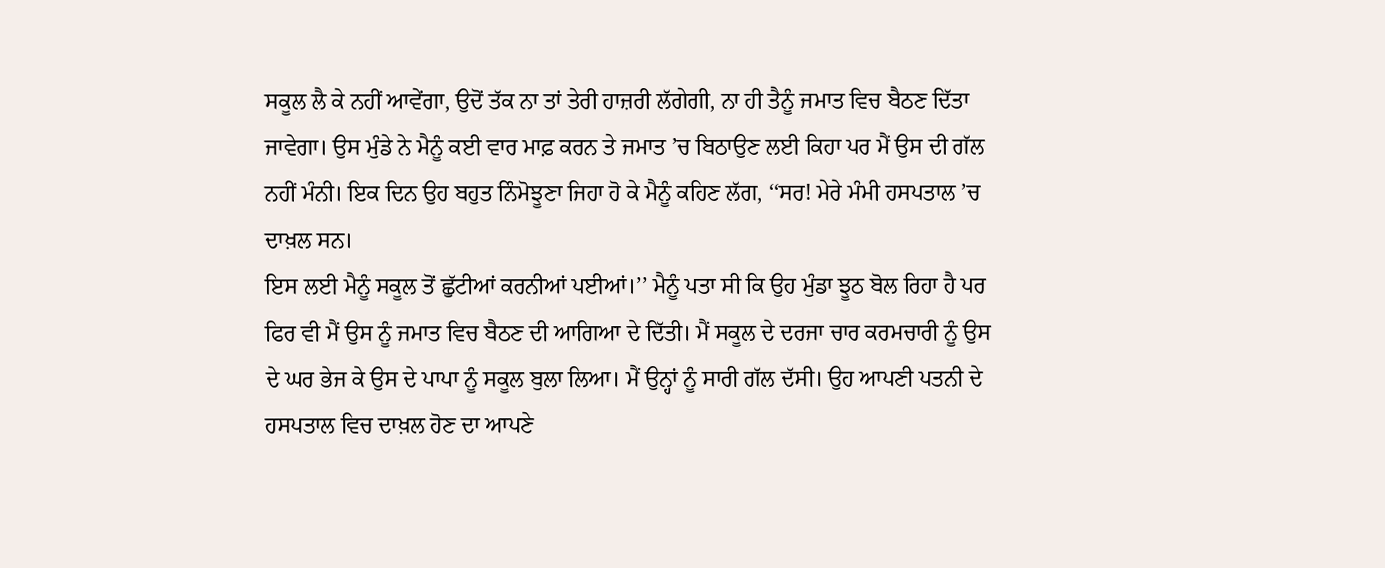ਸਕੂਲ ਲੈ ਕੇ ਨਹੀਂ ਆਵੇਂਗਾ, ਉਦੋਂ ਤੱਕ ਨਾ ਤਾਂ ਤੇਰੀ ਹਾਜ਼ਰੀ ਲੱਗੇਗੀ, ਨਾ ਹੀ ਤੈਨੂੰ ਜਮਾਤ ਵਿਚ ਬੈਠਣ ਦਿੱਤਾ ਜਾਵੇਗਾ। ਉਸ ਮੁੰਡੇ ਨੇ ਮੈਨੂੰ ਕਈ ਵਾਰ ਮਾਫ਼ ਕਰਨ ਤੇ ਜਮਾਤ ’ਚ ਬਿਠਾਉਣ ਲਈ ਕਿਹਾ ਪਰ ਮੈਂ ਉਸ ਦੀ ਗੱਲ ਨਹੀਂ ਮੰਨੀ। ਇਕ ਦਿਨ ਉਹ ਬਹੁਤ ਨਿੰਮੋਝੂਣਾ ਜਿਹਾ ਹੋ ਕੇ ਮੈਨੂੰ ਕਹਿਣ ਲੱਗ, ‘‘ਸਰ! ਮੇਰੇ ਮੰਮੀ ਹਸਪਤਾਲ ’ਚ ਦਾਖ਼ਲ ਸਨ।
ਇਸ ਲਈ ਮੈਨੂੰ ਸਕੂਲ ਤੋਂ ਛੁੱਟੀਆਂ ਕਰਨੀਆਂ ਪਈਆਂ।’’ ਮੈਨੂੰ ਪਤਾ ਸੀ ਕਿ ਉਹ ਮੁੰਡਾ ਝੂਠ ਬੋਲ ਰਿਹਾ ਹੈ ਪਰ ਫਿਰ ਵੀ ਮੈਂ ਉਸ ਨੂੰ ਜਮਾਤ ਵਿਚ ਬੈਠਣ ਦੀ ਆਗਿਆ ਦੇ ਦਿੱਤੀ। ਮੈਂ ਸਕੂਲ ਦੇ ਦਰਜਾ ਚਾਰ ਕਰਮਚਾਰੀ ਨੂੰ ਉਸ ਦੇ ਘਰ ਭੇਜ ਕੇ ਉਸ ਦੇ ਪਾਪਾ ਨੂੰ ਸਕੂਲ ਬੁਲਾ ਲਿਆ। ਮੈਂ ਉਨ੍ਹਾਂ ਨੂੰ ਸਾਰੀ ਗੱਲ ਦੱਸੀ। ਉਹ ਆਪਣੀ ਪਤਨੀ ਦੇ ਹਸਪਤਾਲ ਵਿਚ ਦਾਖ਼ਲ ਹੋਣ ਦਾ ਆਪਣੇ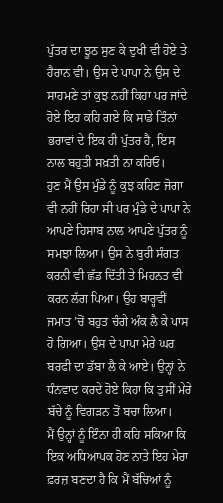ਪੁੱਤਰ ਦਾ ਝੂਠ ਸੁਣ ਕੇ ਦੁਖੀ ਵੀ ਹੋਏ ਤੇ ਹੈਰਾਨ ਵੀ। ਉਸ ਦੇ ਪਾਪਾ ਨੇ ਉਸ ਦੇ ਸਾਹਮਣੇ ਤਾਂ ਕੁਝ ਨਹੀਂ ਕਿਹਾ ਪਰ ਜਾਂਦੇ ਹੋਏ ਇਹ ਕਹਿ ਗਏ ਕਿ ਸਾਡੇ ਤਿੰਨਾਂ ਭਰਾਵਾਂ ਦੇ ਇਕ ਹੀ ਪੁੱਤਰ ਹੈ, ਇਸ ਨਾਲ ਬਹੁਤੀ ਸਖ਼ਤੀ ਨਾ ਕਰਿਓ।
ਹੁਣ ਮੈਂ ਉਸ ਮੁੰਡੇ ਨੂੰ ਕੁਝ ਕਹਿਣ ਜੋਗਾ ਵੀ ਨਹੀਂ ਰਿਹਾ ਸੀ ਪਰ ਮੁੰਡੇ ਦੇ ਪਾਪਾ ਨੇ ਆਪਣੇ ਹਿਸਾਬ ਨਾਲ ਆਪਣੇ ਪੁੱਤਰ ਨੂੰ ਸਮਝਾ ਲਿਆ। ਉਸ ਨੇ ਬੁਰੀ ਸੰਗਤ ਕਰਨੀ ਵੀ ਛੱਡ ਦਿੱਤੀ ਤੇ ਮਿਹਨਤ ਵੀ ਕਰਨ ਲੱਗ ਪਿਆ। ਉਹ ਬਾਰ੍ਹਵੀਂ ਜਮਾਤ ’ਚੋਂ ਬਹੁਤ ਚੰਗੇ ਅੰਕ ਲੈ ਕੇ ਪਾਸ ਹੋ ਗਿਆ। ਉਸ ਦੇ ਪਾਪਾ ਮੇਰੇ ਘਰ ਬਰਫੀ ਦਾ ਡੱਬਾ ਲੈ ਕੇ ਆਏ। ਉਨ੍ਹਾਂ ਨੇ ਧੰਨਵਾਦ ਕਰਦੇ ਹੋਏ ਕਿਹਾ ਕਿ ਤੁਸੀਂ ਮੇਰੇ ਬੱਚੇ ਨੂੰ ਵਿਗੜਨ ਤੋਂ ਬਚਾ ਲਿਆ।
ਮੈਂ ਉਨ੍ਹਾਂ ਨੂੰ ਇੰਨਾ ਹੀ ਕਹਿ ਸਕਿਆ ਕਿ ਇਕ ਅਧਿਆਪਕ ਹੋਣ ਨਾਤੇ ਇਹ ਮੇਰਾ ਫ਼ਰਜ਼ ਬਣਦਾ ਹੈ ਕਿ ਮੈਂ ਬੱਚਿਆਂ ਨੂੰ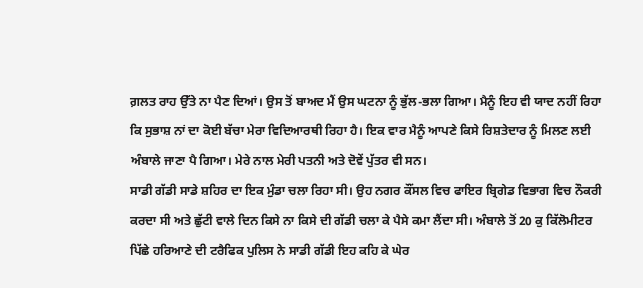ਗ਼ਲਤ ਰਾਹ ਉੱਤੇ ਨਾ ਪੈਣ ਦਿਆਂ। ਉਸ ਤੋਂ ਬਾਅਦ ਮੈਂ ਉਸ ਘਟਨਾ ਨੂੰ ਭੁੱਲ-ਭਲਾ ਗਿਆ। ਮੈਨੂੰ ਇਹ ਵੀ ਯਾਦ ਨਹੀਂ ਰਿਹਾ ਕਿ ਸੁਭਾਸ਼ ਨਾਂ ਦਾ ਕੋਈ ਬੱਚਾ ਮੇਰਾ ਵਿਦਿਆਰਥੀ ਰਿਹਾ ਹੈ। ਇਕ ਵਾਰ ਮੈਨੂੰ ਆਪਣੇ ਕਿਸੇ ਰਿਸ਼ਤੇਦਾਰ ਨੂੰ ਮਿਲਣ ਲਈ ਅੰਬਾਲੇ ਜਾਣਾ ਪੈ ਗਿਆ। ਮੇਰੇ ਨਾਲ ਮੇਰੀ ਪਤਨੀ ਅਤੇ ਦੋਵੇਂ ਪੁੱਤਰ ਵੀ ਸਨ।
ਸਾਡੀ ਗੱਡੀ ਸਾਡੇ ਸ਼ਹਿਰ ਦਾ ਇਕ ਮੁੰਡਾ ਚਲਾ ਰਿਹਾ ਸੀ। ਉਹ ਨਗਰ ਕੌਂਸਲ ਵਿਚ ਫਾਇਰ ਬ੍ਰਿਗੇਡ ਵਿਭਾਗ ਵਿਚ ਨੌਕਰੀ ਕਰਦਾ ਸੀ ਅਤੇ ਛੁੱਟੀ ਵਾਲੇ ਦਿਨ ਕਿਸੇ ਨਾ ਕਿਸੇ ਦੀ ਗੱਡੀ ਚਲਾ ਕੇ ਪੈਸੇ ਕਮਾ ਲੈਂਦਾ ਸੀ। ਅੰਬਾਲੇ ਤੋਂ 20 ਕੁ ਕਿੱਲੋਮੀਟਰ ਪਿੱਛੇ ਹਰਿਆਣੇ ਦੀ ਟਰੈਫਿਕ ਪੁਲਿਸ ਨੇ ਸਾਡੀ ਗੱਡੀ ਇਹ ਕਹਿ ਕੇ ਘੇਰ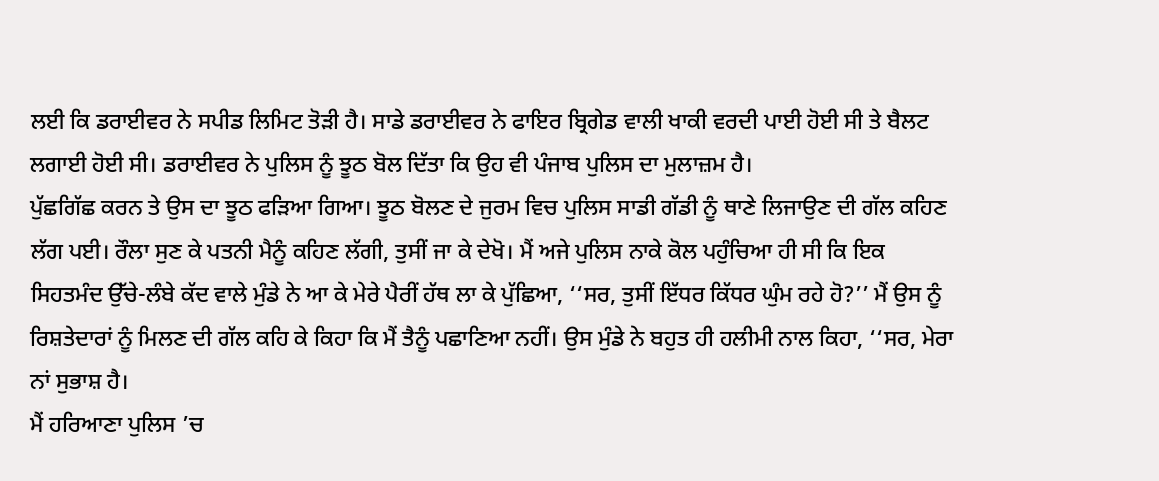ਲਈ ਕਿ ਡਰਾਈਵਰ ਨੇ ਸਪੀਡ ਲਿਮਿਟ ਤੋੜੀ ਹੈ। ਸਾਡੇ ਡਰਾਈਵਰ ਨੇ ਫਾਇਰ ਬ੍ਰਿਗੇਡ ਵਾਲੀ ਖਾਕੀ ਵਰਦੀ ਪਾਈ ਹੋਈ ਸੀ ਤੇ ਬੈਲਟ ਲਗਾਈ ਹੋਈ ਸੀ। ਡਰਾਈਵਰ ਨੇ ਪੁਲਿਸ ਨੂੰ ਝੂਠ ਬੋਲ ਦਿੱਤਾ ਕਿ ਉਹ ਵੀ ਪੰਜਾਬ ਪੁਲਿਸ ਦਾ ਮੁਲਾਜ਼ਮ ਹੈ।
ਪੁੱਛਗਿੱਛ ਕਰਨ ਤੇ ਉਸ ਦਾ ਝੂਠ ਫੜਿਆ ਗਿਆ। ਝੂਠ ਬੋਲਣ ਦੇ ਜੁਰਮ ਵਿਚ ਪੁਲਿਸ ਸਾਡੀ ਗੱਡੀ ਨੂੰ ਥਾਣੇ ਲਿਜਾਉਣ ਦੀ ਗੱਲ ਕਹਿਣ ਲੱਗ ਪਈ। ਰੌਲਾ ਸੁਣ ਕੇ ਪਤਨੀ ਮੈਨੂੰ ਕਹਿਣ ਲੱਗੀ, ਤੁਸੀਂ ਜਾ ਕੇ ਦੇਖੋ। ਮੈਂ ਅਜੇ ਪੁਲਿਸ ਨਾਕੇ ਕੋਲ ਪਹੁੰਚਿਆ ਹੀ ਸੀ ਕਿ ਇਕ ਸਿਹਤਮੰਦ ਉੱਚੇ-ਲੰਬੇ ਕੱਦ ਵਾਲੇ ਮੁੰਡੇ ਨੇ ਆ ਕੇ ਮੇਰੇ ਪੈਰੀਂ ਹੱਥ ਲਾ ਕੇ ਪੁੱਛਿਆ, ‘‘ਸਰ, ਤੁਸੀਂ ਇੱਧਰ ਕਿੱਧਰ ਘੁੰਮ ਰਹੇ ਹੋ?’’ ਮੈਂ ਉਸ ਨੂੰ ਰਿਸ਼ਤੇਦਾਰਾਂ ਨੂੰ ਮਿਲਣ ਦੀ ਗੱਲ ਕਹਿ ਕੇ ਕਿਹਾ ਕਿ ਮੈਂ ਤੈਨੂੰ ਪਛਾਣਿਆ ਨਹੀਂ। ਉਸ ਮੁੰਡੇ ਨੇ ਬਹੁਤ ਹੀ ਹਲੀਮੀ ਨਾਲ ਕਿਹਾ, ‘‘ਸਰ, ਮੇਰਾ ਨਾਂ ਸੁਭਾਸ਼ ਹੈ।
ਮੈਂ ਹਰਿਆਣਾ ਪੁਲਿਸ ’ਚ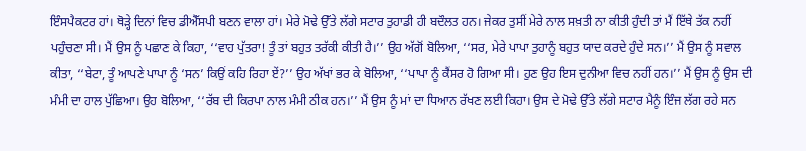ਇੰਸਪੈਕਟਰ ਹਾਂ। ਥੋੜ੍ਹੇ ਦਿਨਾਂ ਵਿਚ ਡੀਐੱਸਪੀ ਬਣਨ ਵਾਲਾ ਹਾਂ। ਮੇਰੇ ਮੋਢੇ ਉੱਤੇ ਲੱਗੇ ਸਟਾਰ ਤੁਹਾਡੀ ਹੀ ਬਦੌਲਤ ਹਨ। ਜੇਕਰ ਤੁਸੀਂ ਮੇਰੇ ਨਾਲ ਸਖ਼ਤੀ ਨਾ ਕੀਤੀ ਹੁੰਦੀ ਤਾਂ ਮੈਂ ਇੱਥੇ ਤੱਕ ਨਹੀਂ ਪਹੁੰਚਣਾ ਸੀ। ਮੈਂ ਉਸ ਨੂੰ ਪਛਾਣ ਕੇ ਕਿਹਾ, ‘‘ਵਾਹ ਪੁੱਤਰਾ! ਤੂੰ ਤਾਂ ਬਹੁਤ ਤਰੱਕੀ ਕੀਤੀ ਹੈ।’’ ਉਹ ਅੱਗੋਂ ਬੋਲਿਆ, ‘‘ਸਰ, ਮੇਰੇ ਪਾਪਾ ਤੁਹਾਨੂੰ ਬਹੁਤ ਯਾਦ ਕਰਦੇ ਹੁੰਦੇ ਸਨ।’’ ਮੈਂ ਉਸ ਨੂੰ ਸਵਾਲ ਕੀਤਾ, ‘‘ਬੇਟਾ, ਤੂੰ ਆਪਣੇ ਪਾਪਾ ਨੂੰ ‘ਸਨ’ ਕਿਉਂ ਕਹਿ ਰਿਹਾ ਏਂ?’’ ਉਹ ਅੱਖਾਂ ਭਰ ਕੇ ਬੋਲਿਆ, ‘‘ਪਾਪਾ ਨੂੰ ਕੈਂਸਰ ਹੋ ਗਿਆ ਸੀ। ਹੁਣ ਉਹ ਇਸ ਦੁਨੀਆ ਵਿਚ ਨਹੀਂ ਹਨ।’’ ਮੈਂ ਉਸ ਨੂੰ ਉਸ ਦੀ ਮੰਮੀ ਦਾ ਹਾਲ ਪੁੱਛਿਆ। ਉਹ ਬੋਲਿਆ, ‘‘ਰੱਬ ਦੀ ਕਿਰਪਾ ਨਾਲ ਮੰਮੀ ਠੀਕ ਹਨ।’’ ਮੈਂ ਉਸ ਨੂੰ ਮਾਂ ਦਾ ਧਿਆਨ ਰੱਖਣ ਲਈ ਕਿਹਾ। ਉਸ ਦੇ ਮੋਢੇ ਉੱਤੇ ਲੱਗੇ ਸਟਾਰ ਮੈਨੂੰ ਇੰਜ ਲੱਗ ਰਹੇ ਸਨ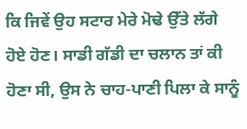ਕਿ ਜਿਵੇਂ ਉਹ ਸਟਾਰ ਮੇਰੇ ਮੋਢੇ ਉੱਤੇ ਲੱਗੇ ਹੋਏ ਹੋਣ। ਸਾਡੀ ਗੱਡੀ ਦਾ ਚਲਾਨ ਤਾਂ ਕੀ ਹੋਣਾ ਸੀ, ਉਸ ਨੇ ਚਾਹ-ਪਾਣੀ ਪਿਲਾ ਕੇ ਸਾਨੂੰ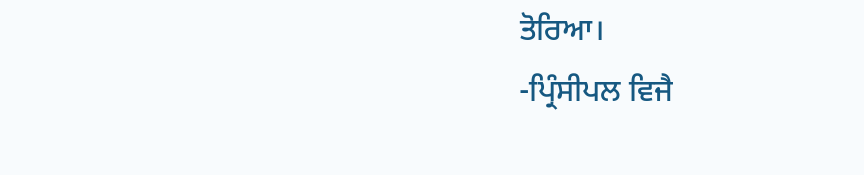ਤੋਰਿਆ।
-ਪ੍ਰਿੰਸੀਪਲ ਵਿਜੈ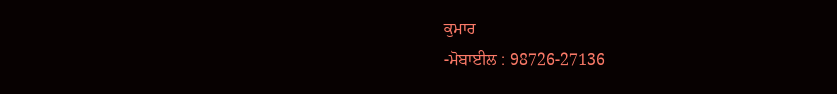ਕੁਮਾਰ
-ਮੋਬਾਈਲ : 98726-27136